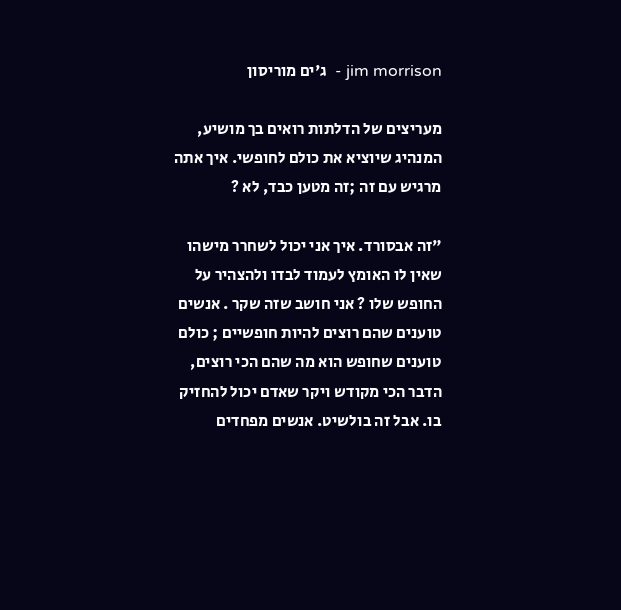jim morrison -  ג'ים מוריסון

מעריצים של הדלתות רואים בך מושיע, המנהיג שיוציא את כולם לחופשי. איך אתה מרגיש עם זה ;זה מטען כבד, לא ?

"זה אבסורד. איך אני יכול לשחרר מישהו שאין לו האומץ לעמוד לבדו ולהצהיר על החופש שלו ? אני חושב שזה שקר . אנשים טוענים שהם רוצים להיות חופשיים ; כולם טוענים שחופש הוא מה שהם הכי רוצים, הדבר הכי מקודש ויקר שאדם יכול להחזיק בו. אבל זה בולשיט. אנשים מפחדים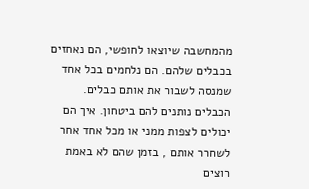מהמחשבה שיוצאו לחופשי, הם נאחזים בכבלים שלהם. הם נלחמים בכל אחד שמנסה לשבור את אותם כבלים. הכבלים נותנים להם ביטחון. איך הם יכולים לצפות ממני או מכל אחד אחר לשחרר אותם , בזמן שהם לא באמת רוצים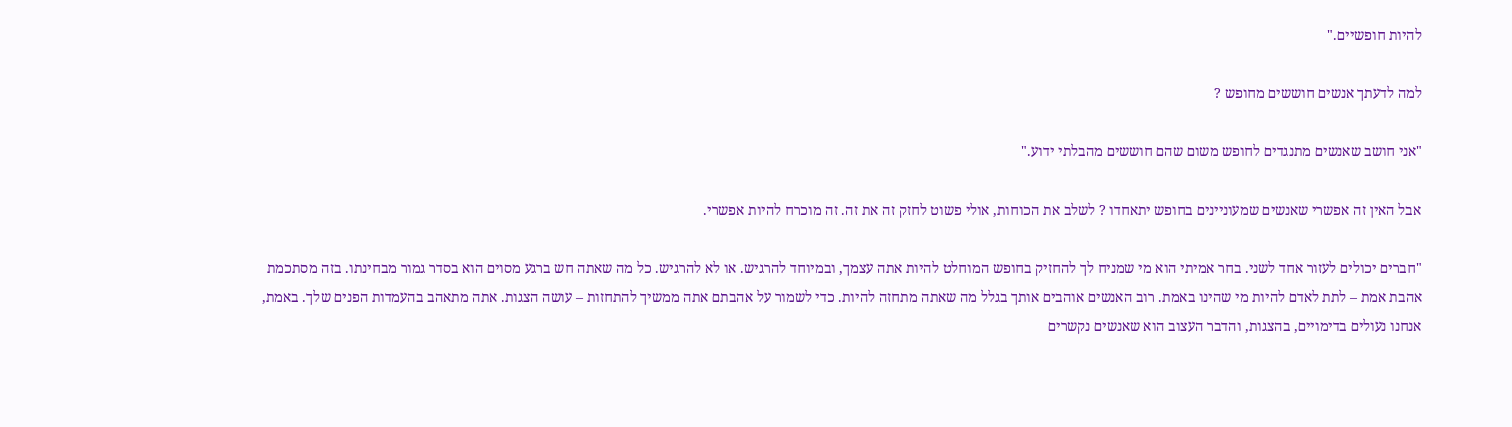להיות חופשיים."

למה לדעתך אנשים חוששים מחופש ?

"אני חושב שאנשים מתנגדים לחופש משום שהם חוששים מהבלתי ידוע."

אבל האין זה אפשרי שאנשים שמעוניינים בחופש יתאחדו ? לשלב את הכוחות, אולי פשוט לחזק זה את זה. זה מוכרח להיות אפשרי.

"חברים יכולים לעזור אחד לשני. בחר אמיתי הוא מי שמניח לך להחזיק בחופש המוחלט להיות אתה עצמך, ובמיוחד להרגיש. או לא להרגיש. כל מה שאתה חש ברגע מסוים הוא בסדר גמור מבחינתו. בזה מסתכמת אהבת אמת – לתת לאדם להיות מי שהינו באמת. רוב האנשים אוהבים אותך בגלל מה שאתה מתחזה להיות. כדי לשמור על אהבתם אתה ממשיך להתחזות – עושה הצגות. אתה מתאהב בהעמדות הפנים שלך. באמת, אנחנו נעולים בדימויים, בהצגות, והדבר העצוב הוא שאנשים נקשרים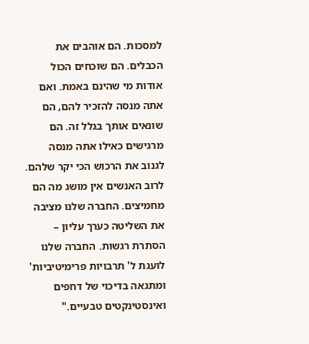למסכות. הם אוהבים את הכבלים. הם שוכחים הכול אודות מי שהינם באמת. ואם אתה מנסה להזכיר להם, הם שונאים אותך בגלל זה. הם מרגישים כאילו אתה מנסה לגנוב את הרכוש הכי יקר שלהם. לרוב האנשים אין מושג מה הם מחמיצים. החברה שלנו מציבה את השליטה כערך עליון – הסתרת רגשות. החברה שלנו לועגת ל' תרבויות פרימיטיביות' ומתגאה בדיכוי של דחפים ואינסטינקטים טבעיים."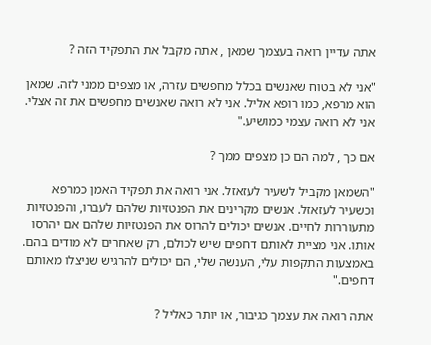אתה עדיין רואה בעצמך שמאן , אתה מקבל את התפקיד הזה ?

"אני לא בטוח שאנשים בכלל מחפשים עזרה, או מצפים ממני לזה. שמאן הוא מרפא, כמו רופא אליל. אני לא רואה שאנשים מחפשים את זה אצלי. אני לא רואה עצמי כמושיע."

אם כך , למה הם כן מצפים ממך ?

"השמאן מקביל לשעיר לעזאזל. אני רואה את תפקיד האמן כמרפא וכשעיר לעזאזל. אנשים מקרינים את הפנטזיות שלהם לעברו, והפנטזיות מתעוררות לחיים. אנשים יכולים להרוס את הפנטזיות שלהם אם יהרסו אותו. אני מציית לאותם דחפים שיש לכולם, רק שאחרים לא מודים בהם. באמצעות התקפות עלי, הענשה שלי, הם יכולים להרגיש שניצלו מאותם דחפים."

אתה רואה את עצמך כגיבור, או יותר כאליל ?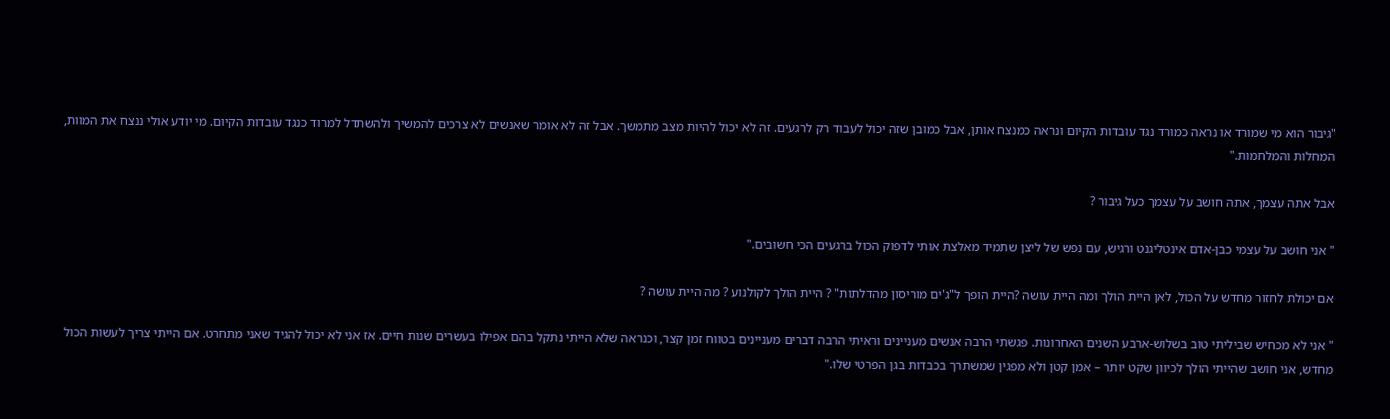"גיבור הוא מי שמורד או נראה כמורד נגד עובדות הקיום ונראה כמנצח אותן, אבל כמובן שזה יכול לעבוד רק לרגעים. זה לא יכול להיות מצב מתמשך. אבל זה לא אומר שאנשים לא צרכים להמשיך ולהשתדל למרוד כנגד עובדות הקיום. מי יודע אולי ננצח את המוות, המחלות והמלחמות."

אבל אתה עצמך, אתה חושב על עצמך כעל גיבור ?

" אני חושב על עצמי כבן-אדם אינטליגנט ורגיש, עם נפש של ליצן שתמיד מאלצת אותי לדפוק הכול ברגעים הכי חשובים."

אם יכולת לחזור מחדש על הכול, לאן היית הולך ומה היית עושה ?היית הופך ל"ג'ים מוריסון מהדלתות" ? היית הולך לקולנוע ? מה היית עושה ?

" אני לא מכחיש שביליתי טוב בשלוש-ארבע השנים האחרונות. פגשתי הרבה אנשים מעניינים וראיתי הרבה דברים מעניינים בטווח זמן קצר, וכנראה שלא הייתי נתקל בהם אפילו בעשרים שנות חיים. אז אני לא יכול להגיד שאני מתחרט. אם הייתי צריך לעשות הכול מחדש, אני חושב שהייתי הולך לכיוון שקט יותר – אמן קטן ולא מפגין שמשתרך בכבדות בגן הפרטי שלו."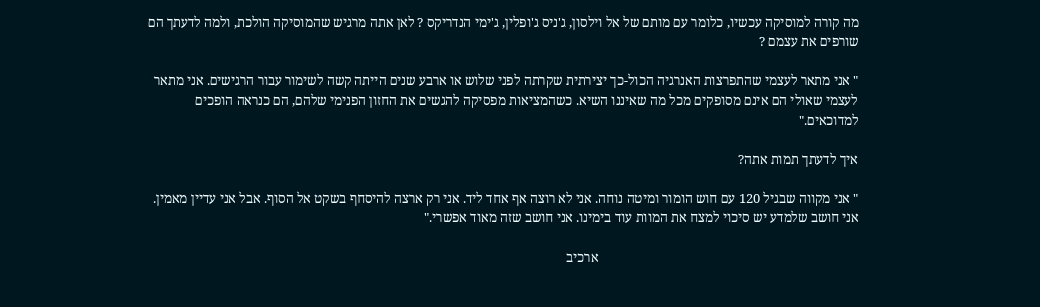מה קורה למוסיקה עכשיו, כלומר עם מותם של אל וילסון, ג'ניס ג'ופלין, ג'ימי הנדריקס ? לאן אתה מרגיש שהמוסיקה הולכת, ולמה לדעתך הם שורפים את עצמם ?

" אני מתאר לעצמי שהתפרצות האנרגיה הכול-כך יצירתית שקרתה לפני שלוש או ארבע שנים הייתה קשה לשימור עבור הרגישים. אני מתאר לעצמי שאולי הם אינם מסופקים מכל מה שאיננו השיא. כשהמציאות מפסיקה להגשים את החזון הפנימי שלהם, הם כנראה הופכים למדוכאים."

איך לדעתך תמות אתה?

" אני מקווה שבגיל 120 עם חוש הומור ומיטה נוחה. אני לא רוצה אף אחד ליד. אני רק ארצה להיסחף בשקט אל הסוף. אבל אני עדיין מאמין. אני חושב שלמדע יש סיכוי למצח את המוות עוד בימינו. אני חושב שזה מאוד אפשרי."

                                                                             ארכיב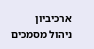ארכיביון   ניהול מסמכים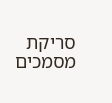סריקת מסמכים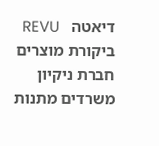דיאטה   REVU ביקורת מוצרים חברת ניקיון משרדים מתנות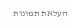העלאת תמונות